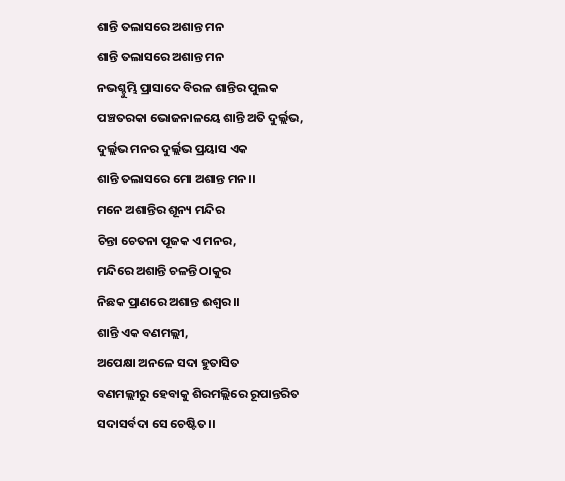ଶାନ୍ତି ତଲାସରେ ଅଶାନ୍ତ ମନ
ଶାନ୍ତି ତଲାସରେ ଅଶାନ୍ତ ମନ
ନଭଶ୍ଚୁମ୍ଭି ପ୍ରାସାଦେ ବିରଳ ଶାନ୍ତିର ପୁଲକ
ପଞ୍ଚତରକା ଭୋଜନାଳୟେ ଶାନ୍ତି ଅତି ଦୁର୍ଲ୍ଲଭ,
ଦୁର୍ଲ୍ଲଭ ମନର ଦୁର୍ଲ୍ଲଭ ପ୍ରୟାସ ଏକ
ଶାନ୍ତି ତଲାସରେ ମୋ ଅଶାନ୍ତ ମନ।।
ମନେ ଅଶାନ୍ତିର ଶୂନ୍ୟ ମନ୍ଦିର
ଚିନ୍ତା ଚେତନା ପୂଜକ ଏ ମନର,
ମନ୍ଦିରେ ଅଶାନ୍ତି ଚଳନ୍ତି ଠାକୁର
ନିଛକ ପ୍ରାଣରେ ଅଶାନ୍ତ ଈଶ୍ୱର।।
ଶାନ୍ତି ଏକ ବଣମଲ୍ଲୀ,
ଅପେକ୍ଷା ଅନଳେ ସଦା ହୁତାସିତ
ବଣମଲ୍ଲୀରୁ ହେବାକୁ ଶିରମଲ୍ଲିରେ ରୂପାନ୍ତରିତ
ସଦାସର୍ବଦା ସେ ଚେଷ୍ଟିତ।।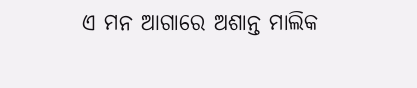ଏ ମନ ଆଗାରେ ଅଶାନ୍ତ ମାଲିକ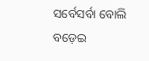ସର୍ବେସର୍ବା ବୋଲି ବଡ଼େଇ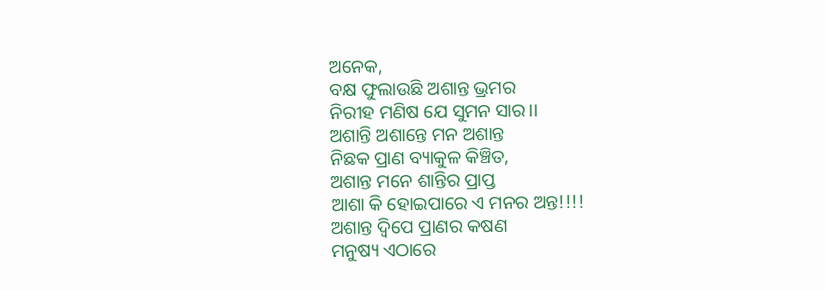ଅନେକ,
ବକ୍ଷ ଫୁଲାଉଛି ଅଶାନ୍ତ ଭ୍ରମର
ନିରୀହ ମଣିଷ ଯେ ସୁମନ ସାର।।
ଅଶାନ୍ତି ଅଶାନ୍ତେ ମନ ଅଶାନ୍ତ
ନିଛକ ପ୍ରାଣ ବ୍ୟାକୁଳ କିଞ୍ଚିତ,
ଅଶାନ୍ତ ମନେ ଶାନ୍ତିର ପ୍ରାପ୍ତ
ଆଶା କି ହୋଇପାରେ ଏ ମନର ଅନ୍ତ!!!!
ଅଶାନ୍ତ ଦ୍ବିପେ ପ୍ରାଣର କଷଣ
ମନୁଷ୍ୟ ଏଠାରେ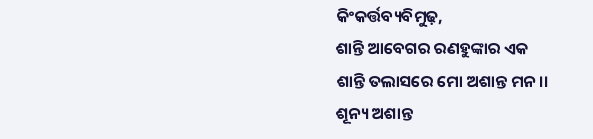କିଂକର୍ତ୍ତବ୍ୟବିମୁଢ଼,
ଶାନ୍ତି ଆବେଗର ରଣହୁଙ୍କାର ଏକ
ଶାନ୍ତି ତଲାସରେ ମୋ ଅଶାନ୍ତ ମନ।।
ଶୂନ୍ୟ ଅଶାନ୍ତ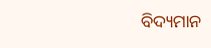ବିଦ୍ୟମାନ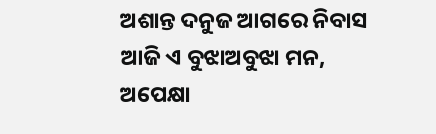ଅଶାନ୍ତ ଦନୁଜ ଆଗରେ ନିବାସ
ଆଜି ଏ ବୁଝାଅବୁଝା ମନ,
ଅପେକ୍ଷା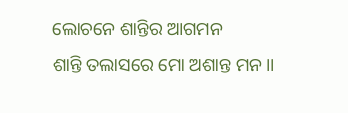ଲୋଚନେ ଶାନ୍ତିର ଆଗମନ
ଶାନ୍ତି ତଲାସରେ ମୋ ଅଶାନ୍ତ ମନ।।